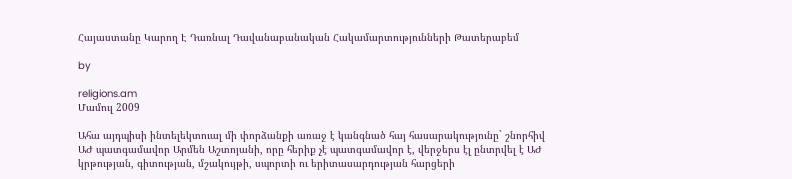Հայաստանը Կարող Է Դառնալ Դավանաբանական Հակամարտությունների Թատերաբեմ

by

religions.am
Մամուլ 2009

Ահա այդպիսի ինտելեկտուալ մի փորձանքի առաջ է կանգնած հայ հասարակությունը` շնորհիվ ԱԺ պատգամավոր Արմեն Աշտոյանի, որը հերիք չէ պատգամավոր է, վերջերս էլ ընտրվել է ԱԺ կրթության, գիտության, մշակույթի, սպորտի ու երիտասարդության հարցերի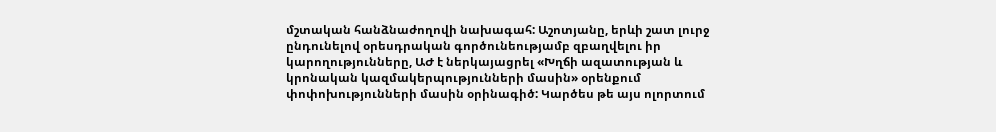մշտական հանձնաժողովի նախագահ: Աշոտյանը, երևի շատ լուրջ ընդունելով օրեսդրական գործունեությամբ զբաղվելու իր կարողությունները, ԱԺ է ներկայացրել «Խղճի ազատության և կրոնական կազմակերպությունների մասին» օրենքում փոփոխությունների մասին օրինագիծ: Կարծես թե այս ոլորտում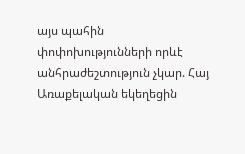այս պահին փոփոխությունների որևէ անհրաժեշտություն չկար. Հայ Առաքելական եկեղեցին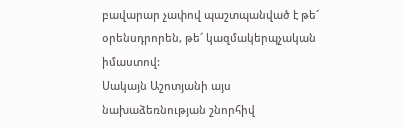բավարար չափով պաշտպանված է թե՜ օրենսդրորեն, թե՜ կազմակերպչական իմաստով:
Սակայն Աշոտյանի այս նախաձեռնության շնորհիվ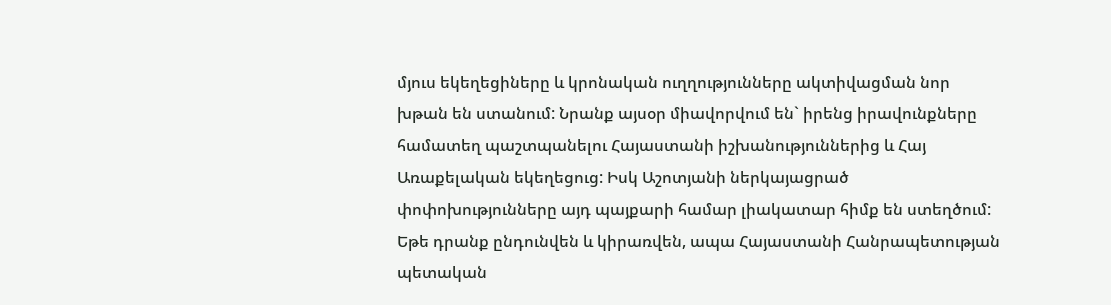մյուս եկեղեցիները և կրոնական ուղղությունները ակտիվացման նոր խթան են ստանում: Նրանք այսօր միավորվում են` իրենց իրավունքները համատեղ պաշտպանելու Հայաստանի իշխանություններից և Հայ Առաքելական եկեղեցուց: Իսկ Աշոտյանի ներկայացրած փոփոխությունները այդ պայքարի համար լիակատար հիմք են ստեղծում: Եթե դրանք ընդունվեն և կիրառվեն, ապա Հայաստանի Հանրապետության պետական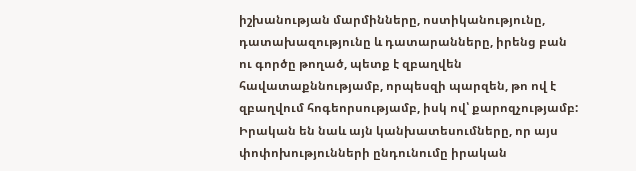իշխանության մարմինները, ոստիկանությունը, դատախազությունը և դատարանները, իրենց բան ու գործը թողած, պետք է զբաղվեն հավատաքննությամբ, որպեսզի պարզեն, թո ով է զբաղվում հոգեորսությամբ, իսկ ով՝ քարոզչությամբ: Իրական են նաև այն կանխատեսումները, որ այս փոփոխությունների ընդունումը իրական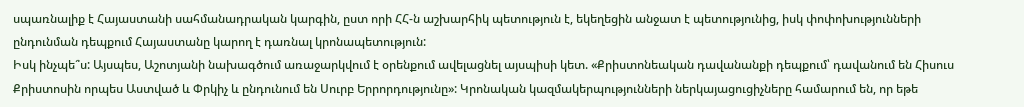սպառնալիք է Հայաստանի սահմանադրական կարգին, ըստ որի ՀՀ-ն աշխարհիկ պետություն է, եկեղեցին անջատ է պետությունից, իսկ փոփոխությունների ընդունման դեպքում Հայաստանը կարող է դառնալ կրոնապետություն:
Իսկ ինչպե՞ս: Այսպես, Աշոտյանի նախագծում առաջարկվում է օրենքում ավելացնել այսպիսի կետ. «Քրիստոնեական դավանանքի դեպքում՝ դավանում են Հիսուս Քրիստոսին որպես Աստված և Փրկիչ և ընդունում են Սուրբ Երրորդությունը»: Կրոնական կազմակերպությունների ներկայացուցիչները համարում են, որ եթե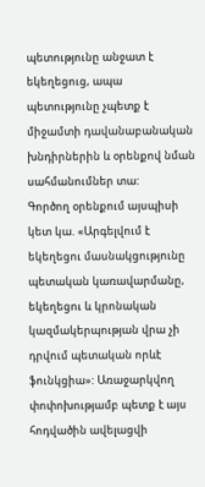պետությունը անջատ է եկեղեցուց, ապա պետությունը չպետք է միջամտի դավանաբանական խնդիրներին և օրենքով նման սահմանումներ տա:
Գործող օրենքում այսպիսի կետ կա. «Արգելվում է եկեղեցու մասնակցությունը պետական կառավարմանը, եկեղեցու և կրոնական կազմակերպության վրա չի դրվում պետական որևէ ֆունկցիա»: Առաջարկվող փոփոխությամբ պետք է այս հոդվածին ավելացվի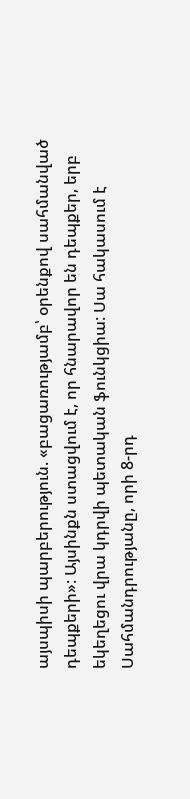այսպիսի պարբերություն. «բացառությամբ՝ օրենքով սահմանված դեպքերի»: Այսինքն ստացվում է, որ հնարավոր են դեպքեր, երբ եկեղեցու վրա կդրվի պետական ֆունկցիա: Սա հակասում է Սահմանդրությանը, որի 8-րդ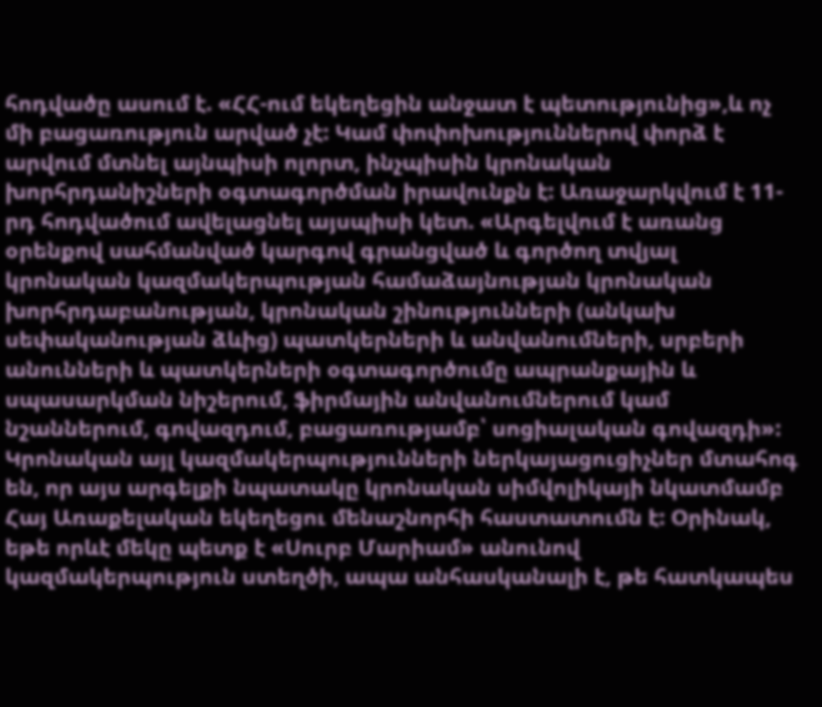հոդվածը ասում է. «ՀՀ-ում եկեղեցին անջատ է պետությունից»,և ոչ մի բացառություն արված չէ: Կամ փոփոխություններով փորձ է արվում մտնել այնպիսի ոլորտ, ինչպիսին կրոնական խորհրդանիշների օգտագործման իրավունքն է: Առաջարկվում է 11-րդ հոդվածում ավելացնել այսպիսի կետ. «Արգելվում է առանց օրենքով սահմանված կարգով գրանցված և գործող տվյալ կրոնական կազմակերպության համաձայնության կրոնական խորհրդաբանության, կրոնական շինությունների (անկախ սեփականության ձևից) պատկերների և անվանումների, սրբերի անունների և պատկերների օգտագործումը ապրանքային և սպասարկման նիշերում, ֆիրմային անվանումներում կամ նշաններում, գովազդում, բացառությամբ՝ սոցիալական գովազդի»: Կրոնական այլ կազմակերպությունների ներկայացուցիչներ մտահոգ են, որ այս արգելքի նպատակը կրոնական սիմվոլիկայի նկատմամբ Հայ Առաքելական եկեղեցու մենաշնորհի հաստատումն է: Օրինակ, եթե որևէ մեկը պետք է «Սուրբ Մարիամ» անունով կազմակերպություն ստեղծի, ապա անհասկանալի է, թե հատկապես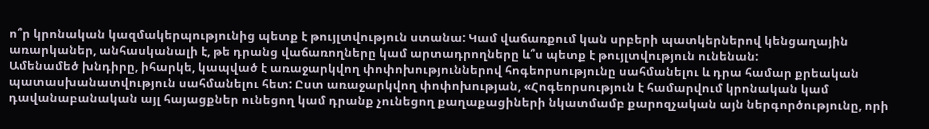ո՞ր կրոնական կազմակերպությունից պետք է թույլտվություն ստանա: Կամ վաճառքում կան սրբերի պատկերներով կենցաղային առարկաներ, անհասկանալի է, թե դրանց վաճառողները կամ արտադրողները և՞ս պետք է թույլտվություն ունենան:
Ամենամեծ խնդիրը, իհարկե, կապված է առաջարկվող փոփոխություններով հոգեորսությունը սահմանելու և դրա համար քրեական պատասխանատվություն սահմանելու հետ: Ըստ առաջարկվող փոփոխության, «Հոգեորսություն է համարվում կրոնական կամ դավանաբանական այլ հայացքներ ունեցող կամ դրանք չունեցող քաղաքացիների նկատմամբ քարոզչական այն ներգործությունը, որի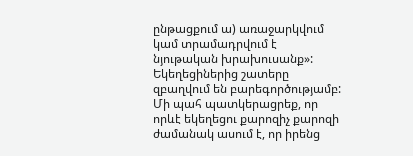ընթացքում ա) առաջարկվում կամ տրամադրվում է նյութական խրախուսանք»: Եկեղեցիներից շատերը զբաղվում են բարեգործությամբ: Մի պահ պատկերացրեք, որ որևէ եկեղեցու քարոզիչ քարոզի ժամանակ ասում է, որ իրենց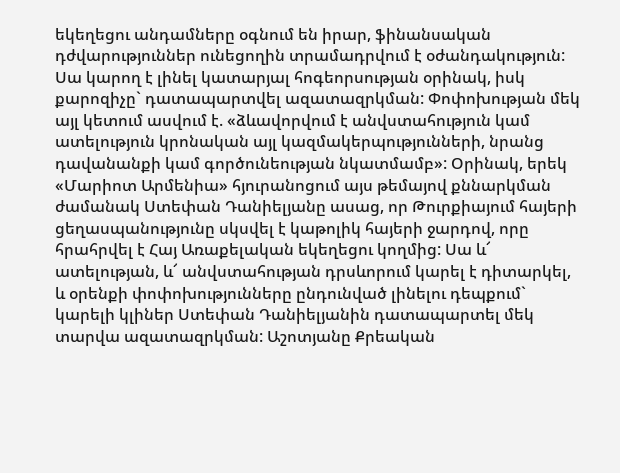եկեղեցու անդամները օգնում են իրար, ֆինանսական դժվարություններ ունեցողին տրամադրվում է օժանդակություն: Սա կարող է լինել կատարյալ հոգեորսության օրինակ, իսկ քարոզիչը` դատապարտվել ազատազրկման: Փոփոխության մեկ այլ կետում ասվում է. «ձևավորվում է անվստահություն կամ ատելություն կրոնական այլ կազմակերպությունների, նրանց դավանանքի կամ գործունեության նկատմամբ»: Օրինակ, երեկ «Մարիոտ Արմենիա» հյուրանոցում այս թեմայով քննարկման ժամանակ Ստեփան Դանիելյանը ասաց, որ Թուրքիայում հայերի ցեղասպանությունը սկսվել է կաթոլիկ հայերի ջարդով, որը հրահրվել է Հայ Առաքելական եկեղեցու կողմից: Սա և՜ ատելության, և՜ անվստահության դրսևորում կարել է դիտարկել, և օրենքի փոփոխությունները ընդունված լինելու դեպքում` կարելի կլիներ Ստեփան Դանիելյանին դատապարտել մեկ տարվա ազատազրկման: Աշոտյանը Քրեական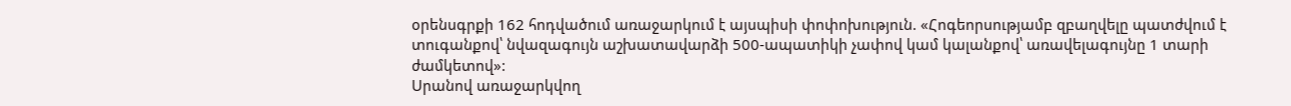օրենսգրքի 162 հոդվածում առաջարկում է այսպիսի փոփոխություն. «Հոգեորսությամբ զբաղվելը պատժվում է տուգանքով՝ նվազագույն աշխատավարձի 500-ապատիկի չափով կամ կալանքով՝ առավելագույնը 1 տարի ժամկետով»:
Սրանով առաջարկվող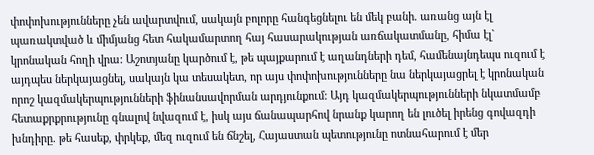փոփոխությունները չեն ավարտվում, սակայն բոլորը հանգեցնելու են մեկ բանի. առանց այն էլ պառակտված և միմյանց հետ հակամարտող հայ հասարակության առճակատմանը, հիմա էլ` կրոնական հողի վրա: Աշոտյանը կարծում է, թե պայքարում է աղանդների դեմ, համենայնդեպս ուզում է այդպես ներկայացնել, սակայն կա տեսակետ, որ այս փոփոխությունները նա ներկայացրել է կրոնական որոշ կազմակերպությունների ֆինանսավորման արդյունքում: Այդ կազմակերպությունների նկատմամբ հետաքրքրությունը գնալով նվազում է, իսկ այս ճանապարհով նրանք կարող են լուծել իրենց գովազդի խնդիրը. թե հասեք, փրկեք, մեզ ուզում են ճնշել, Հայաստան պետությունը ոտնահարում է մեր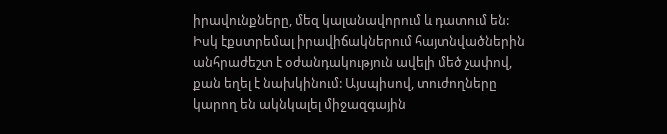իրավունքները, մեզ կալանավորում և դատում են: Իսկ էքստրեմալ իրավիճակներում հայտնվածներին անհրաժեշտ է օժանդակություն ավելի մեծ չափով, քան եղել է նախկինում: Այսպիսով, տուժողները կարող են ակնկալել միջազգային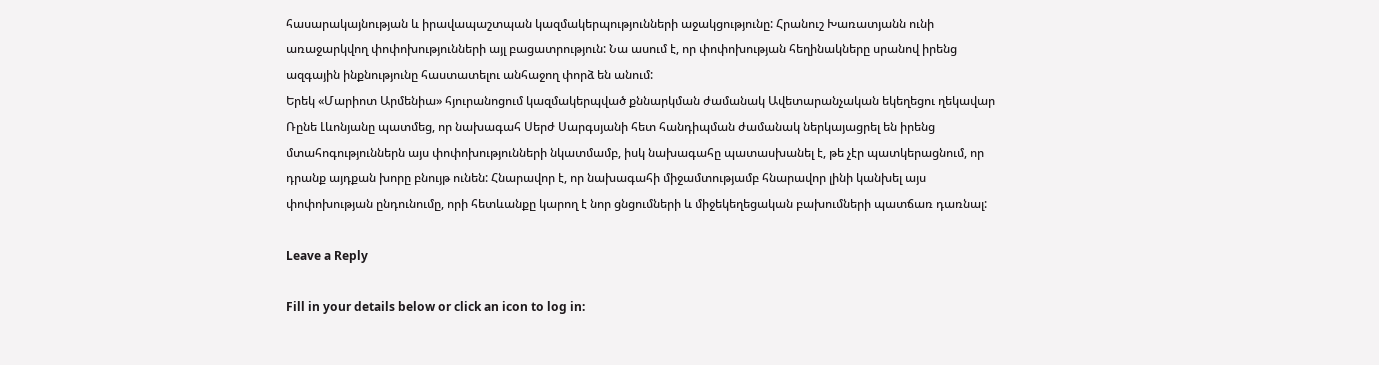հասարակայնության և իրավապաշտպան կազմակերպությունների աջակցությունը: Հրանուշ Խառատյանն ունի առաջարկվող փոփոխությունների այլ բացատրություն: Նա ասում է, որ փոփոխության հեղինակները սրանով իրենց ազգային ինքնությունը հաստատելու անհաջող փորձ են անում:
Երեկ «Մարիոտ Արմենիա» հյուրանոցում կազմակերպված քննարկման ժամանակ Ավետարանչական եկեղեցու ղեկավար Ռընե Լևոնյանը պատմեց, որ նախագահ Սերժ Սարգսյանի հետ հանդիպման ժամանակ ներկայացրել են իրենց մտահոգություններն այս փոփոխությունների նկատմամբ, իսկ նախագահը պատասխանել է, թե չէր պատկերացնում, որ դրանք այդքան խորը բնույթ ունեն: Հնարավոր է, որ նախագահի միջամտությամբ հնարավոր լինի կանխել այս փոփոխության ընդունումը, որի հետևանքը կարող է նոր ցնցումների և միջեկեղեցական բախումների պատճառ դառնալ:

Leave a Reply

Fill in your details below or click an icon to log in: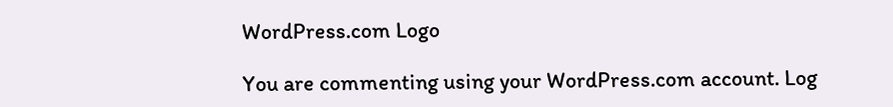WordPress.com Logo

You are commenting using your WordPress.com account. Log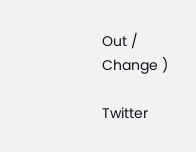Out / Change )

Twitter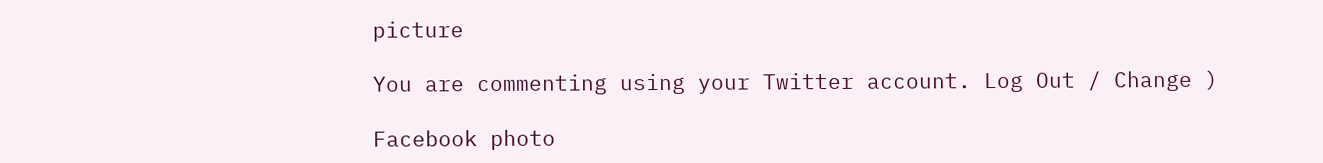picture

You are commenting using your Twitter account. Log Out / Change )

Facebook photo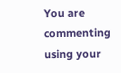You are commenting using your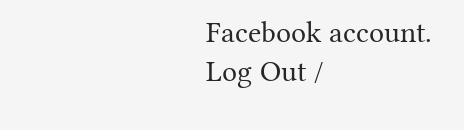Facebook account. Log Out /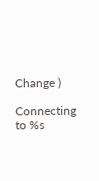Change )

Connecting to %s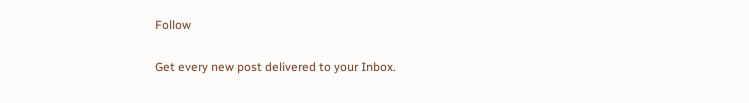Follow

Get every new post delivered to your Inbox.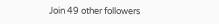Join 49 other followers